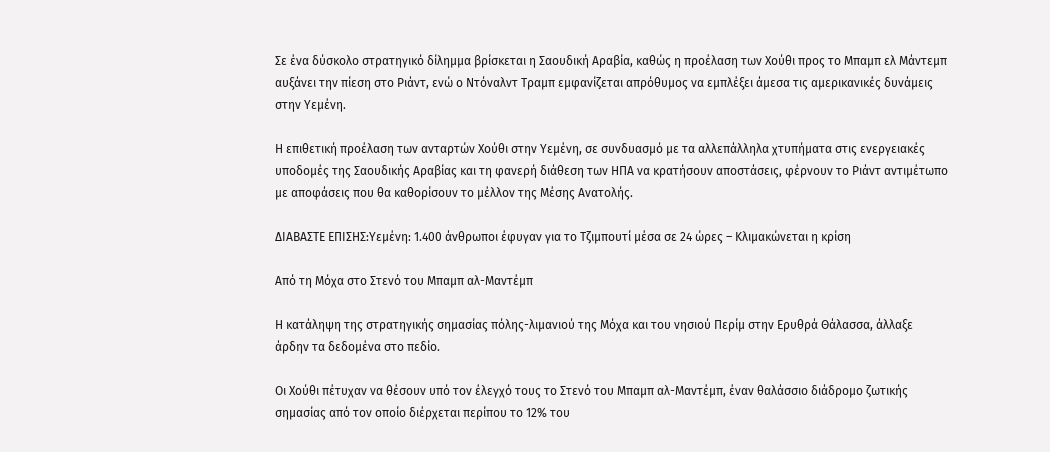Σε ένα δύσκολο στρατηγικό δίλημμα βρίσκεται η Σαουδική Αραβία, καθώς η προέλαση των Χούθι προς το Μπαμπ ελ Μάντεμπ αυξάνει την πίεση στο Ριάντ, ενώ ο Ντόναλντ Τραμπ εμφανίζεται απρόθυμος να εμπλέξει άμεσα τις αμερικανικές δυνάμεις στην Υεμένη.

Η επιθετική προέλαση των ανταρτών Χούθι στην Υεμένη, σε συνδυασμό με τα αλλεπάλληλα χτυπήματα στις ενεργειακές υποδομές της Σαουδικής Αραβίας και τη φανερή διάθεση των ΗΠΑ να κρατήσουν αποστάσεις, φέρνουν το Ριάντ αντιμέτωπο με αποφάσεις που θα καθορίσουν το μέλλον της Μέσης Ανατολής.

ΔΙΑΒΑΣΤΕ ΕΠΙΣΗΣ:Υεμένη: 1.400 άνθρωποι έφυγαν για το Τζιμπουτί μέσα σε 24 ώρες – Κλιμακώνεται η κρίση

Από τη Μόχα στο Στενό του Μπαμπ αλ-Μαντέμπ

Η κατάληψη της στρατηγικής σημασίας πόλης-λιμανιού της Μόχα και του νησιού Περίμ στην Ερυθρά Θάλασσα, άλλαξε άρδην τα δεδομένα στο πεδίο.

Οι Χούθι πέτυχαν να θέσουν υπό τον έλεγχό τους το Στενό του Μπαμπ αλ-Μαντέμπ, έναν θαλάσσιο διάδρομο ζωτικής σημασίας από τον οποίο διέρχεται περίπου το 12% του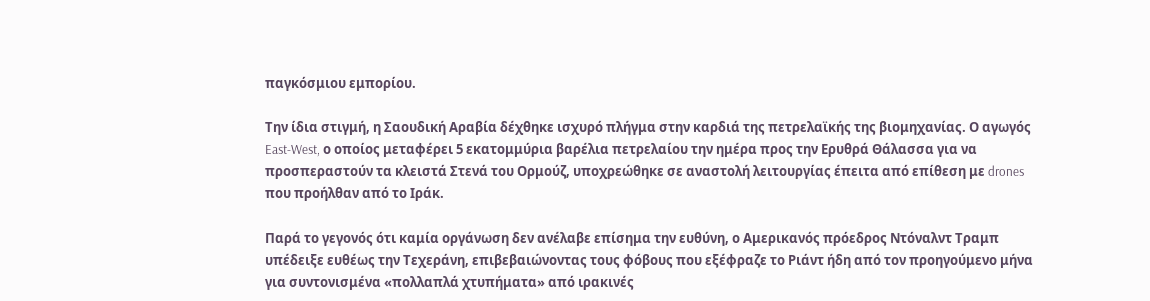παγκόσμιου εμπορίου.

Την ίδια στιγμή, η Σαουδική Αραβία δέχθηκε ισχυρό πλήγμα στην καρδιά της πετρελαϊκής της βιομηχανίας. Ο αγωγός East-West, ο οποίος μεταφέρει 5 εκατομμύρια βαρέλια πετρελαίου την ημέρα προς την Ερυθρά Θάλασσα για να προσπεραστούν τα κλειστά Στενά του Ορμούζ, υποχρεώθηκε σε αναστολή λειτουργίας έπειτα από επίθεση με drones που προήλθαν από το Ιράκ.

Παρά το γεγονός ότι καμία οργάνωση δεν ανέλαβε επίσημα την ευθύνη, ο Αμερικανός πρόεδρος Ντόναλντ Τραμπ υπέδειξε ευθέως την Τεχεράνη, επιβεβαιώνοντας τους φόβους που εξέφραζε το Ριάντ ήδη από τον προηγούμενο μήνα για συντονισμένα «πολλαπλά χτυπήματα» από ιρακινές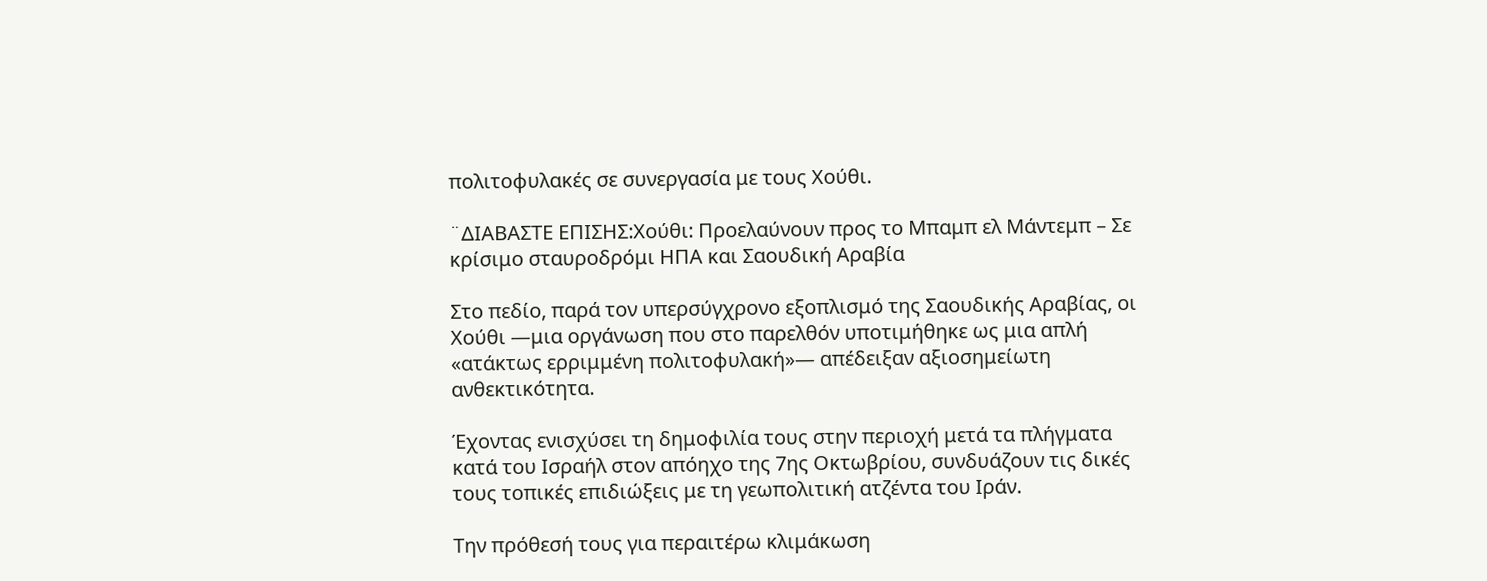πολιτοφυλακές σε συνεργασία με τους Χούθι.

¨ΔΙΑΒΑΣΤΕ ΕΠΙΣΗΣ:Χούθι: Προελαύνουν προς το Μπαμπ ελ Μάντεμπ – Σε κρίσιμο σταυροδρόμι ΗΠΑ και Σαουδική Αραβία

Στο πεδίο, παρά τον υπερσύγχρονο εξοπλισμό της Σαουδικής Αραβίας, οι Χούθι —μια οργάνωση που στο παρελθόν υποτιμήθηκε ως μια απλή «ατάκτως ερριμμένη πολιτοφυλακή»— απέδειξαν αξιοσημείωτη ανθεκτικότητα.

Έχοντας ενισχύσει τη δημοφιλία τους στην περιοχή μετά τα πλήγματα κατά του Ισραήλ στον απόηχο της 7ης Οκτωβρίου, συνδυάζουν τις δικές τους τοπικές επιδιώξεις με τη γεωπολιτική ατζέντα του Ιράν.

Την πρόθεσή τους για περαιτέρω κλιμάκωση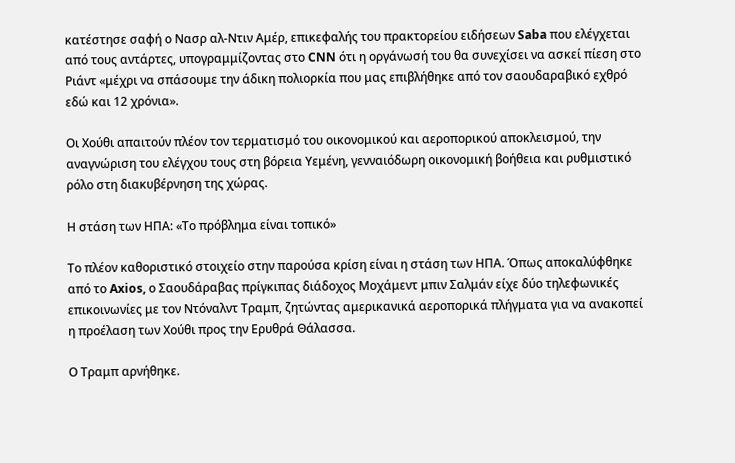κατέστησε σαφή ο Νασρ αλ-Ντιν Αμέρ, επικεφαλής του πρακτορείου ειδήσεων Saba που ελέγχεται από τους αντάρτες, υπογραμμίζοντας στο CNN ότι η οργάνωσή του θα συνεχίσει να ασκεί πίεση στο Ριάντ «μέχρι να σπάσουμε την άδικη πολιορκία που μας επιβλήθηκε από τον σαουδαραβικό εχθρό εδώ και 12 χρόνια».

Οι Χούθι απαιτούν πλέον τον τερματισμό του οικονομικού και αεροπορικού αποκλεισμού, την αναγνώριση του ελέγχου τους στη βόρεια Υεμένη, γενναιόδωρη οικονομική βοήθεια και ρυθμιστικό ρόλο στη διακυβέρνηση της χώρας.

Η στάση των ΗΠΑ: «Το πρόβλημα είναι τοπικό»

Το πλέον καθοριστικό στοιχείο στην παρούσα κρίση είναι η στάση των ΗΠΑ. Όπως αποκαλύφθηκε από το Axios, ο Σαουδάραβας πρίγκιπας διάδοχος Μοχάμεντ μπιν Σαλμάν είχε δύο τηλεφωνικές επικοινωνίες με τον Ντόναλντ Τραμπ, ζητώντας αμερικανικά αεροπορικά πλήγματα για να ανακοπεί η προέλαση των Χούθι προς την Ερυθρά Θάλασσα.

Ο Τραμπ αρνήθηκε.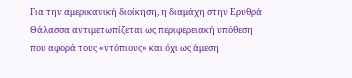Για την αμερικανική διοίκηση, η διαμάχη στην Ερυθρά Θάλασσα αντιμετωπίζεται ως περιφερειακή υπόθεση που αφορά τους «ντόπιους» και όχι ως άμεση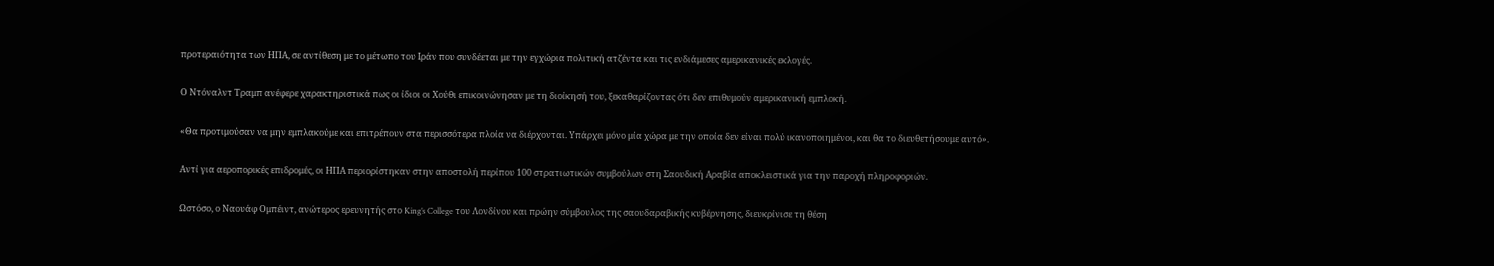προτεραιότητα των ΗΠΑ, σε αντίθεση με το μέτωπο του Ιράν που συνδέεται με την εγχώρια πολιτική ατζέντα και τις ενδιάμεσες αμερικανικές εκλογές.

Ο Ντόναλντ Τραμπ ανέφερε χαρακτηριστικά πως οι ίδιοι οι Χούθι επικοινώνησαν με τη διοίκησή του, ξεκαθαρίζοντας ότι δεν επιθυμούν αμερικανική εμπλοκή.

«Θα προτιμούσαν να μην εμπλακούμε και επιτρέπουν στα περισσότερα πλοία να διέρχονται. Υπάρχει μόνο μία χώρα με την οποία δεν είναι πολύ ικανοποιημένοι, και θα το διευθετήσουμε αυτό».

Αντί για αεροπορικές επιδρομές, οι ΗΠΑ περιορίστηκαν στην αποστολή περίπου 100 στρατιωτικών συμβούλων στη Σαουδική Αραβία αποκλειστικά για την παροχή πληροφοριών.

Ωστόσο, ο Ναουάφ Ομπέιντ, ανώτερος ερευνητής στο King’s College του Λονδίνου και πρώην σύμβουλος της σαουδαραβικής κυβέρνησης, διευκρίνισε τη θέση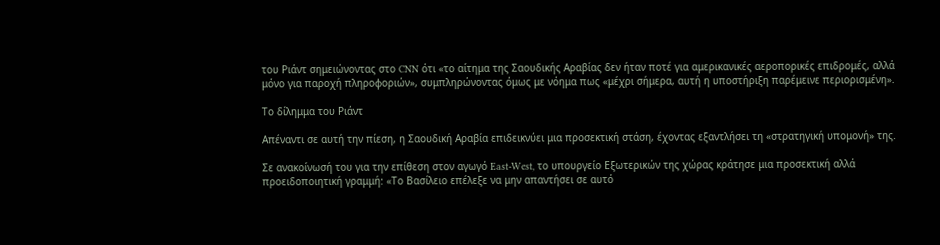του Ριάντ σημειώνοντας στο CNN ότι «το αίτημα της Σαουδικής Αραβίας δεν ήταν ποτέ για αμερικανικές αεροπορικές επιδρομές, αλλά μόνο για παροχή πληροφοριών», συμπληρώνοντας όμως με νόημα πως «μέχρι σήμερα, αυτή η υποστήριξη παρέμεινε περιορισμένη».

Το δίλημμα του Ριάντ

Απέναντι σε αυτή την πίεση, η Σαουδική Αραβία επιδεικνύει μια προσεκτική στάση, έχοντας εξαντλήσει τη «στρατηγική υπομονή» της.

Σε ανακοίνωσή του για την επίθεση στον αγωγό East-West, το υπουργείο Εξωτερικών της χώρας κράτησε μια προσεκτική αλλά προειδοποιητική γραμμή: «Το Βασίλειο επέλεξε να μην απαντήσει σε αυτό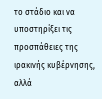το στάδιο και να υποστηρίξει τις προσπάθειες της ιρακινής κυβέρνησης, αλλά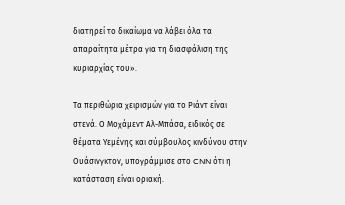διατηρεί το δικαίωμα να λάβει όλα τα απαραίτητα μέτρα για τη διασφάλιση της κυριαρχίας του».

Τα περιθώρια χειρισμών για το Ριάντ είναι στενά. Ο Μοχάμεντ Αλ-Μπάσα, ειδικός σε θέματα Υεμένης και σύμβουλος κινδύνου στην Ουάσινγκτον, υπογράμμισε στο CNN ότι η κατάσταση είναι οριακή.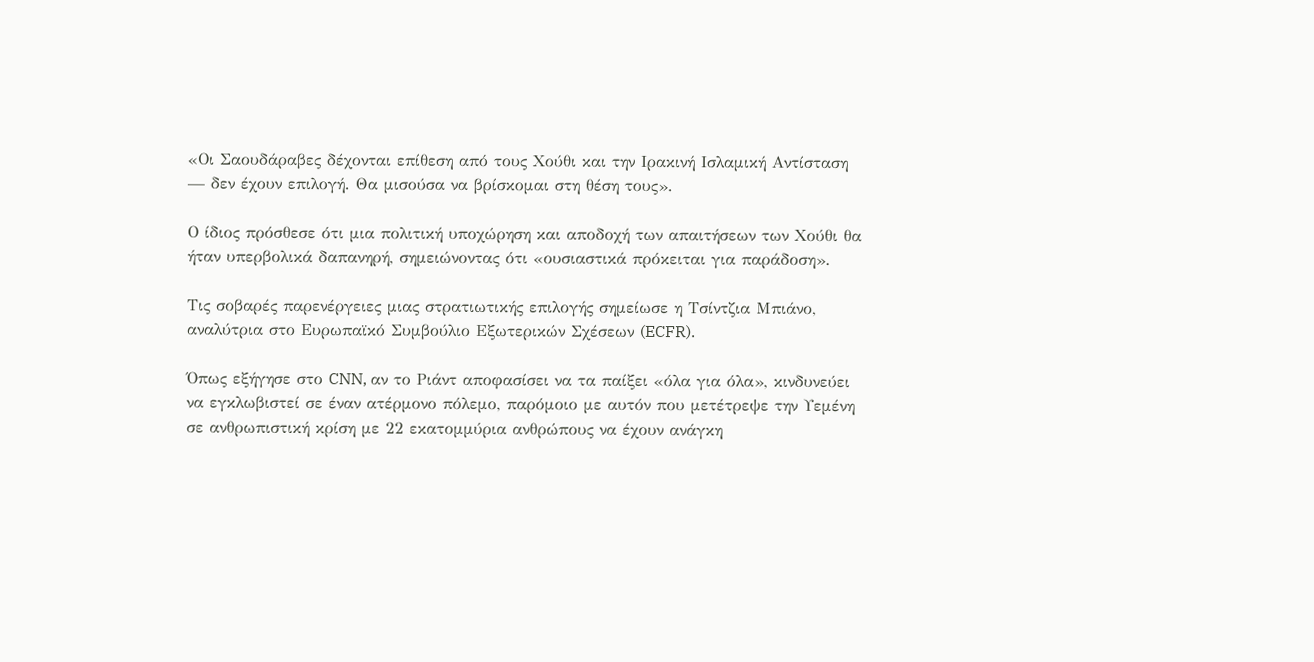«Οι Σαουδάραβες δέχονται επίθεση από τους Χούθι και την Ιρακινή Ισλαμική Αντίσταση — δεν έχουν επιλογή. Θα μισούσα να βρίσκομαι στη θέση τους».

Ο ίδιος πρόσθεσε ότι μια πολιτική υποχώρηση και αποδοχή των απαιτήσεων των Χούθι θα ήταν υπερβολικά δαπανηρή, σημειώνοντας ότι «ουσιαστικά πρόκειται για παράδοση».

Τις σοβαρές παρενέργειες μιας στρατιωτικής επιλογής σημείωσε η Τσίντζια Μπιάνο, αναλύτρια στο Ευρωπαϊκό Συμβούλιο Εξωτερικών Σχέσεων (ECFR).

Όπως εξήγησε στο CNN, αν το Ριάντ αποφασίσει να τα παίξει «όλα για όλα», κινδυνεύει να εγκλωβιστεί σε έναν ατέρμονο πόλεμο, παρόμοιο με αυτόν που μετέτρεψε την Υεμένη σε ανθρωπιστική κρίση με 22 εκατομμύρια ανθρώπους να έχουν ανάγκη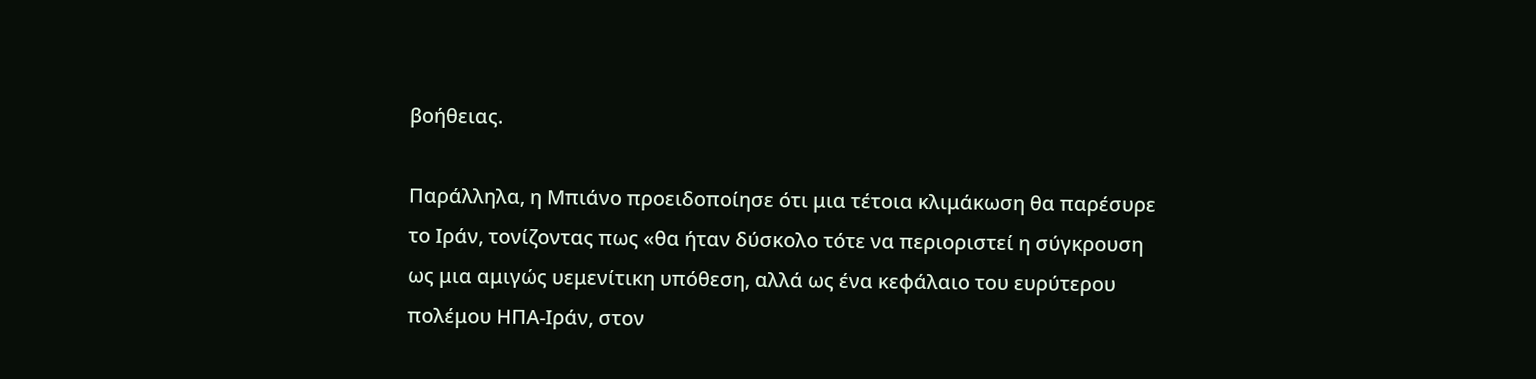βοήθειας.

Παράλληλα, η Μπιάνο προειδοποίησε ότι μια τέτοια κλιμάκωση θα παρέσυρε το Ιράν, τονίζοντας πως «θα ήταν δύσκολο τότε να περιοριστεί η σύγκρουση ως μια αμιγώς υεμενίτικη υπόθεση, αλλά ως ένα κεφάλαιο του ευρύτερου πολέμου ΗΠΑ-Ιράν, στον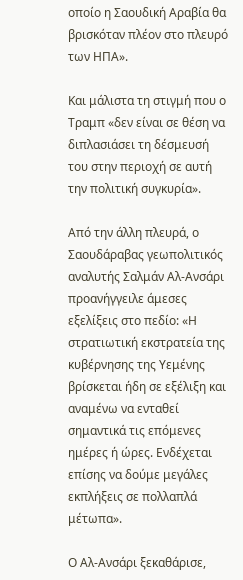οποίο η Σαουδική Αραβία θα βρισκόταν πλέον στο πλευρό των ΗΠΑ».

Και μάλιστα τη στιγμή που ο Τραμπ «δεν είναι σε θέση να διπλασιάσει τη δέσμευσή του στην περιοχή σε αυτή την πολιτική συγκυρία».

Από την άλλη πλευρά, ο Σαουδάραβας γεωπολιτικός αναλυτής Σαλμάν Αλ-Ανσάρι προανήγγειλε άμεσες εξελίξεις στο πεδίο: «Η στρατιωτική εκστρατεία της κυβέρνησης της Υεμένης βρίσκεται ήδη σε εξέλιξη και αναμένω να ενταθεί σημαντικά τις επόμενες ημέρες ή ώρες. Ενδέχεται επίσης να δούμε μεγάλες εκπλήξεις σε πολλαπλά μέτωπα».

Ο Αλ-Ανσάρι ξεκαθάρισε,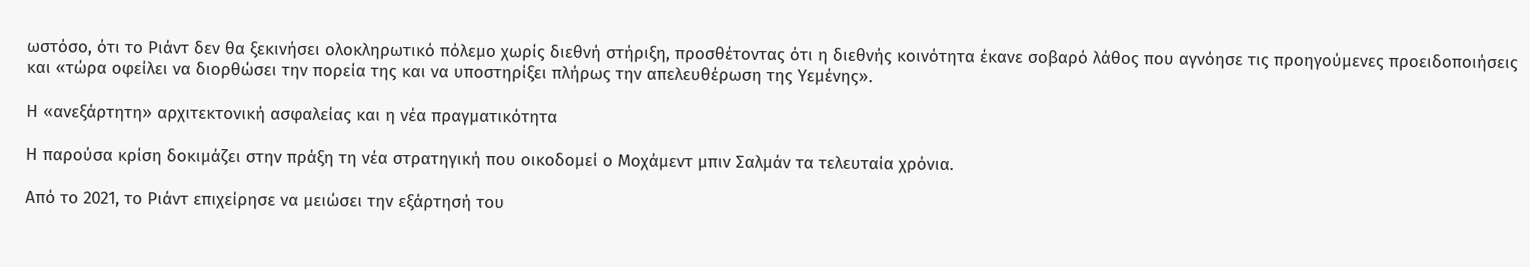ωστόσο, ότι το Ριάντ δεν θα ξεκινήσει ολοκληρωτικό πόλεμο χωρίς διεθνή στήριξη, προσθέτοντας ότι η διεθνής κοινότητα έκανε σοβαρό λάθος που αγνόησε τις προηγούμενες προειδοποιήσεις και «τώρα οφείλει να διορθώσει την πορεία της και να υποστηρίξει πλήρως την απελευθέρωση της Υεμένης».

Η «ανεξάρτητη» αρχιτεκτονική ασφαλείας και η νέα πραγματικότητα

Η παρούσα κρίση δοκιμάζει στην πράξη τη νέα στρατηγική που οικοδομεί ο Μοχάμεντ μπιν Σαλμάν τα τελευταία χρόνια.

Από το 2021, το Ριάντ επιχείρησε να μειώσει την εξάρτησή του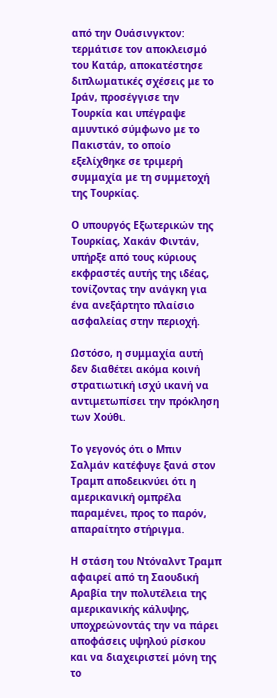από την Ουάσινγκτον: τερμάτισε τον αποκλεισμό του Κατάρ, αποκατέστησε διπλωματικές σχέσεις με το Ιράν, προσέγγισε την Τουρκία και υπέγραψε αμυντικό σύμφωνο με το Πακιστάν, το οποίο εξελίχθηκε σε τριμερή συμμαχία με τη συμμετοχή της Τουρκίας.

Ο υπουργός Εξωτερικών της Τουρκίας, Χακάν Φιντάν, υπήρξε από τους κύριους εκφραστές αυτής της ιδέας, τονίζοντας την ανάγκη για ένα ανεξάρτητο πλαίσιο ασφαλείας στην περιοχή.

Ωστόσο, η συμμαχία αυτή δεν διαθέτει ακόμα κοινή στρατιωτική ισχύ ικανή να αντιμετωπίσει την πρόκληση των Χούθι.

Το γεγονός ότι ο Μπιν Σαλμάν κατέφυγε ξανά στον Τραμπ αποδεικνύει ότι η αμερικανική ομπρέλα παραμένει, προς το παρόν, απαραίτητο στήριγμα.

Η στάση του Ντόναλντ Τραμπ αφαιρεί από τη Σαουδική Αραβία την πολυτέλεια της αμερικανικής κάλυψης, υποχρεώνοντάς την να πάρει αποφάσεις υψηλού ρίσκου και να διαχειριστεί μόνη της το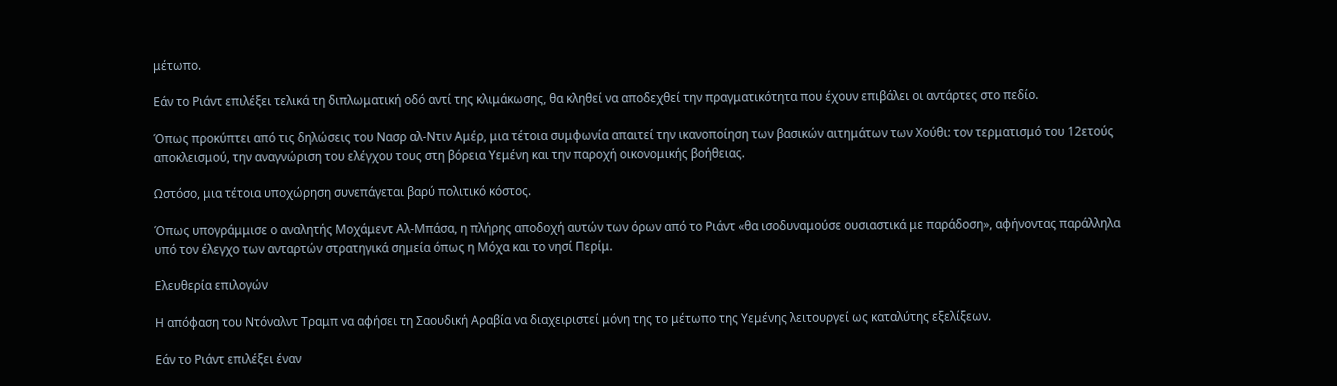μέτωπο.

Εάν το Ριάντ επιλέξει τελικά τη διπλωματική οδό αντί της κλιμάκωσης, θα κληθεί να αποδεχθεί την πραγματικότητα που έχουν επιβάλει οι αντάρτες στο πεδίο.

Όπως προκύπτει από τις δηλώσεις του Νασρ αλ-Ντιν Αμέρ, μια τέτοια συμφωνία απαιτεί την ικανοποίηση των βασικών αιτημάτων των Χούθι: τον τερματισμό του 12ετούς αποκλεισμού, την αναγνώριση του ελέγχου τους στη βόρεια Υεμένη και την παροχή οικονομικής βοήθειας.

Ωστόσο, μια τέτοια υποχώρηση συνεπάγεται βαρύ πολιτικό κόστος.

Όπως υπογράμμισε ο αναλητής Μοχάμεντ Αλ-Μπάσα, η πλήρης αποδοχή αυτών των όρων από το Ριάντ «θα ισοδυναμούσε ουσιαστικά με παράδοση», αφήνοντας παράλληλα υπό τον έλεγχο των ανταρτών στρατηγικά σημεία όπως η Μόχα και το νησί Περίμ.

Ελευθερία επιλογών

Η απόφαση του Ντόναλντ Τραμπ να αφήσει τη Σαουδική Αραβία να διαχειριστεί μόνη της το μέτωπο της Υεμένης λειτουργεί ως καταλύτης εξελίξεων.

Εάν το Ριάντ επιλέξει έναν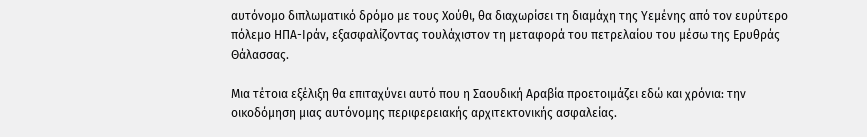αυτόνομο διπλωματικό δρόμο με τους Χούθι, θα διαχωρίσει τη διαμάχη της Υεμένης από τον ευρύτερο πόλεμο ΗΠΑ-Ιράν, εξασφαλίζοντας τουλάχιστον τη μεταφορά του πετρελαίου του μέσω της Ερυθράς Θάλασσας.

Μια τέτοια εξέλιξη θα επιταχύνει αυτό που η Σαουδική Αραβία προετοιμάζει εδώ και χρόνια: την οικοδόμηση μιας αυτόνομης περιφερειακής αρχιτεκτονικής ασφαλείας.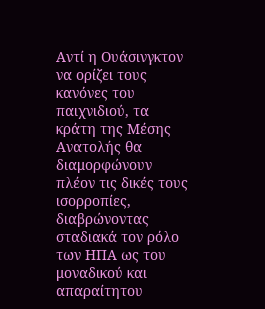Αντί η Ουάσινγκτον να ορίζει τους κανόνες του παιχνιδιού, τα κράτη της Μέσης Ανατολής θα διαμορφώνουν πλέον τις δικές τους ισορροπίες, διαβρώνοντας σταδιακά τον ρόλο των ΗΠΑ ως του μοναδικού και απαραίτητου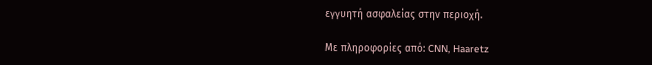εγγυητή ασφαλείας στην περιοχή.

Με πληροφορίες από: CNN, Haaretz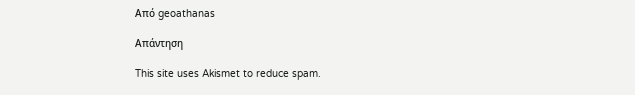Από geoathanas

Απάντηση

This site uses Akismet to reduce spam.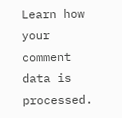Learn how your comment data is processed.